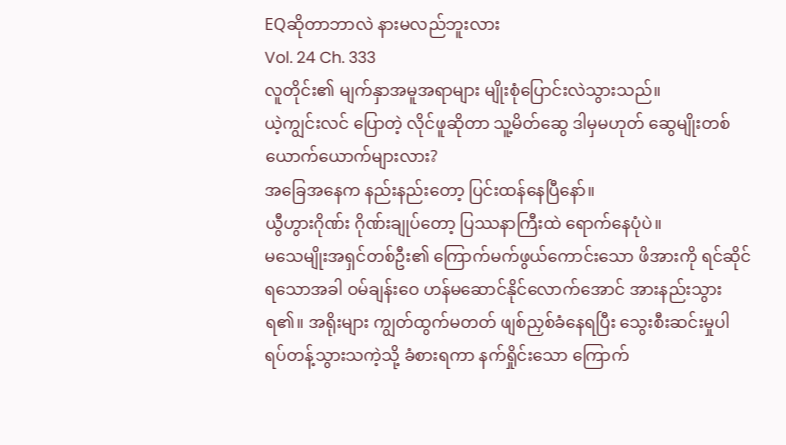EQဆိုတာဘာလဲ နားမလည်ဘူးလား
Vol. 24 Ch. 333
လူတိုင်း၏ မျက်နှာအမူအရာများ မျိုးစုံပြောင်းလဲသွားသည်။
ယဲ့ကျွင်းလင် ပြောတဲ့ လိုင်ဖူဆိုတာ သူ့မိတ်ဆွေ ဒါမှမဟုတ် ဆွေမျိုးတစ်ယောက်ယောက်များလား?
အခြေအနေက နည်းနည်းတော့ ပြင်းထန်နေပြီနော်။
ယွီဟွားဂိုဏ်း ဂိုဏ်းချုပ်တော့ ပြဿနာကြီးထဲ ရောက်နေပုံပဲ။
မသေမျိုးအရှင်တစ်ဦး၏ ကြောက်မက်ဖွယ်ကောင်းသော ဖိအားကို ရင်ဆိုင်ရသောအခါ ဝမ်ချန်းဝေ ဟန်မဆောင်နိုင်လောက်အောင် အားနည်းသွားရ၏။ အရိုးများ ကျွတ်ထွက်မတတ် ဖျစ်ညှစ်ခံနေရပြီး သွေးစီးဆင်းမှုပါ ရပ်တန့်သွားသကဲ့သို့ ခံစားရကာ နက်ရှိုင်းသော ကြောက်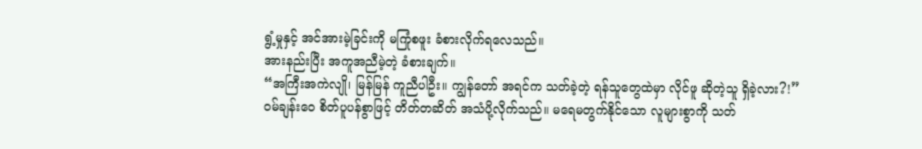ရွံ့မှုနှင့် အင်အားမဲ့ခြင်းကို မကြုံစဖူး ခံစားလိုက်ရလေသည်။
အားနည်းပြီး အကူအညီမဲ့တဲ့ ခံစားချက်။
“အကြီးအကဲလျို၊ မြန်မြန် ကူညီပါဦး။ ကျွန်တော် အရင်က သတ်ခဲ့တဲ့ ရန်သူတွေထဲမှာ လိုင်ဖူ ဆိုတဲ့သူ ရှိခဲ့လား?!”
ဝမ်ချန်းဝေ စိတ်ပူပန်စွာဖြင့် တိတ်တဆိတ် အသံပို့လိုက်သည်။ မရေမတွက်နိုင်သော လူများစွာကို သတ်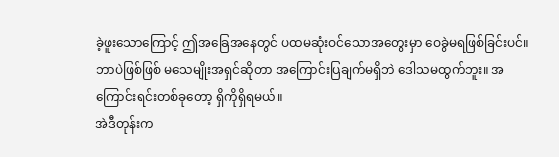ခဲ့ဖူးသောကြောင့် ဤအခြေအနေတွင် ပထမဆုံးဝင်သောအတွေးမှာ ဝေခွဲမရဖြစ်ခြင်းပင်။
ဘာပဲဖြစ်ဖြစ် မသေမျိုးအရှင်ဆိုတာ အကြောင်းပြချက်မရှိဘဲ ဒေါသမထွက်ဘူး။ အကြောင်းရင်းတစ်ခုတော့ ရှိကိုရှိရမယ်။
အဲဒီတုန်းက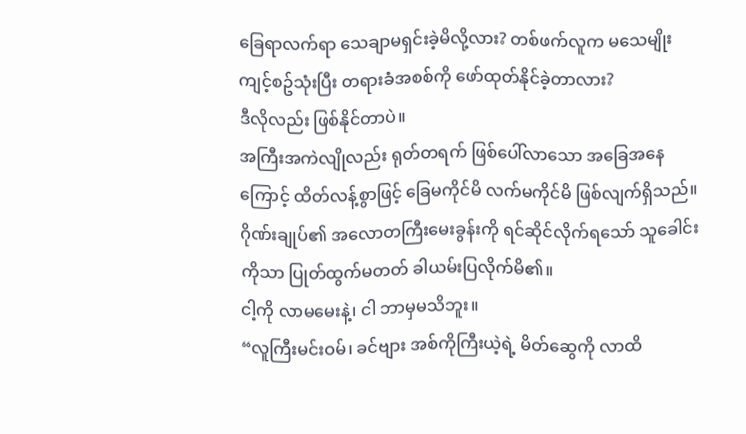ခြေရာလက်ရာ သေချာမရှင်းခဲ့မိလို့လား? တစ်ဖက်လူက မသေမျိုးကျင့်စဥ်သုံးပြီး တရားခံအစစ်ကို ဖော်ထုတ်နိုင်ခဲ့တာလား?
ဒီလိုလည်း ဖြစ်နိုင်တာပဲ။
အကြီးအကဲလျိုလည်း ရုတ်တရက် ဖြစ်ပေါ်လာသော အခြေအနေကြောင့် ထိတ်လန့်စွာဖြင့် ခြေမကိုင်မိ လက်မကိုင်မိ ဖြစ်လျက်ရှိသည်။ ဂိုဏ်းချုပ်၏ အလောတကြီးမေးခွန်းကို ရင်ဆိုင်လိုက်ရသော် သူခေါင်းကိုသာ ပြုတ်ထွက်မတတ် ခါယမ်းပြလိုက်မိ၏။
ငါ့ကို လာမမေးနဲ့၊ ငါ ဘာမှမသိဘူး။
“လူကြီးမင်းဝမ်၊ ခင်ဗျား အစ်ကိုကြီးယဲ့ရဲ့ မိတ်ဆွေကို လာထိ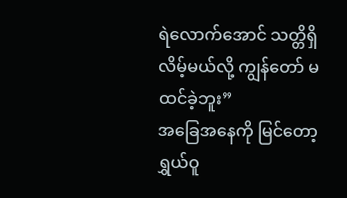ရဲလောက်အောင် သတ္တိရှိလိမ့်မယ်လို့ ကျွန်တော် မထင်ခဲ့ဘူး”
အခြေအနေကို မြင်တော့ ရွှယ်ဝူ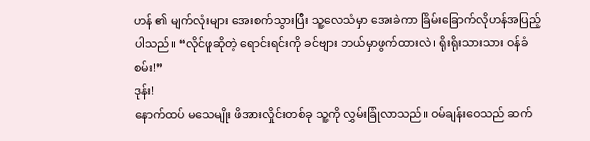ဟန် ၏ မျက်လုံးများ အေးစက်သွားပြီး သူ့လေသံမှာ အေးခဲကာ ခြိမ်းခြောက်လိုဟန်အပြည့်ပါသည်။ “လိုင်ဖူဆိုတဲ့ ရောင်းရင်းကို ခင်ဗျား ဘယ်မှာဖွက်ထားလဲ၊ ရိုးရိုးသားသား ဝန်ခံစမ်း!”
ဒုန်း!
နောက်ထပ် မသေမျိုး ဖိအားလှိုင်းတစ်ခု သူ့ကို လွှမ်းခြုံလာသည်။ ဝမ်ချန်းဝေသည် ဆက်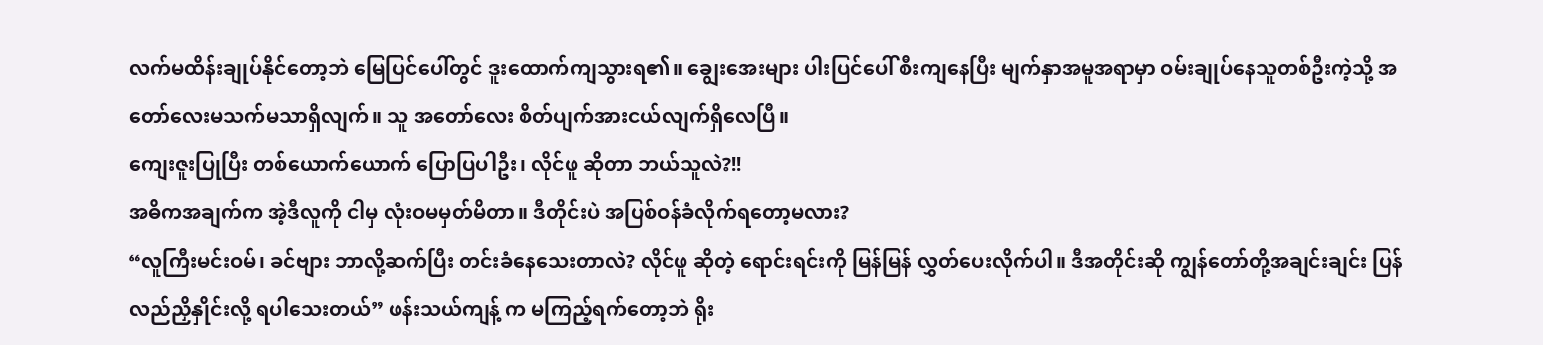လက်မထိန်းချုပ်နိုင်တော့ဘဲ မြေပြင်ပေါ်တွင် ဒူးထောက်ကျသွားရ၏။ ချွေးအေးများ ပါးပြင်ပေါ် စီးကျနေပြီး မျက်နှာအမူအရာမှာ ဝမ်းချုပ်နေသူတစ်ဦးကဲ့သို့ အတော်လေးမသက်မသာရှိလျက်။ သူ အတော်လေး စိတ်ပျက်အားငယ်လျက်ရှိလေပြီ။
ကျေးဇူးပြုပြီး တစ်ယောက်ယောက် ပြောပြပါဦး၊ လိုင်ဖူ ဆိုတာ ဘယ်သူလဲ?!!
အဓိကအချက်က အဲ့ဒီလူကို ငါမှ လုံးဝမမှတ်မိတာ။ ဒီတိုင်းပဲ အပြစ်ဝန်ခံလိုက်ရတော့မလား?
“လူကြီးမင်းဝမ်၊ ခင်ဗျား ဘာလို့ဆက်ပြီး တင်းခံနေသေးတာလဲ? လိုင်ဖူ ဆိုတဲ့ ရောင်းရင်းကို မြန်မြန် လွှတ်ပေးလိုက်ပါ။ ဒီအတိုင်းဆို ကျွန်တော်တို့အချင်းချင်း ပြန်လည်ညှိနှိုင်းလို့ ရပါသေးတယ်” ဖန်းသယ်ကျန့် က မကြည့်ရက်တော့ဘဲ ရိုး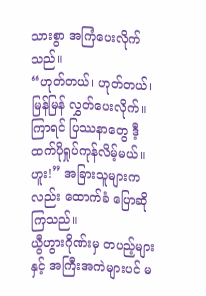သားစွာ အကြံပေးလိုက်သည်။
“ဟုတ်တယ်၊ ဟုတ်တယ်၊ မြန်မြန် လွှတ်ပေးလိုက်။ ကြာရင် ပြဿနာတွေ ဒီ့ထက်ပိုရှုပ်ကုန်လိမ့်မယ်။ ဟူး!” အခြားသူများကလည်း ထောက်ခံ ပြောဆိုကြသည်။
ယွီဟွားဂိုဏ်းမှ တပည့်များနှင့် အကြီးအကဲများပင် မ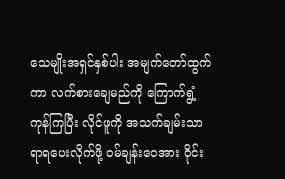သေမျိုးအရှင်နှစ်ပါး အမျက်တော်ထွက်ကာ လက်စားချေမည်ကို ကြောက်ရွံ့ကုန်ကြပြီး လိုင်ဖူကို အသက်ချမ်းသာရာရပေးလိုက်ဖို့ ဝမ်ချန်းဝေအား ဝိုင်း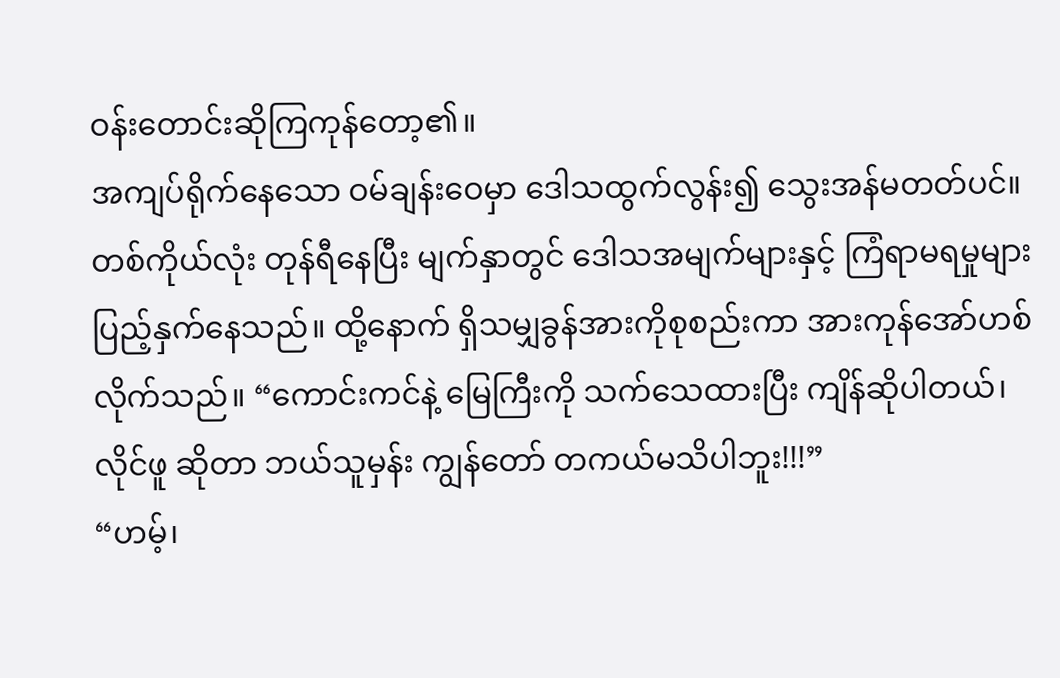ဝန်းတောင်းဆိုကြကုန်တော့၏။
အကျပ်ရိုက်နေသော ဝမ်ချန်းဝေမှာ ဒေါသထွက်လွန်း၍ သွေးအန်မတတ်ပင်။ တစ်ကိုယ်လုံး တုန်ရီနေပြီး မျက်နှာတွင် ဒေါသအမျက်များနှင့် ကြံရာမရမှုများ ပြည့်နှက်နေသည်။ ထို့နောက် ရှိသမျှခွန်အားကိုစုစည်းကာ အားကုန်အော်ဟစ်လိုက်သည်။ “ကောင်းကင်နဲ့ မြေကြီးကို သက်သေထားပြီး ကျိန်ဆိုပါတယ်၊ လိုင်ဖူ ဆိုတာ ဘယ်သူမှန်း ကျွန်တော် တကယ်မသိပါဘူး!!!”
“ဟမ့်၊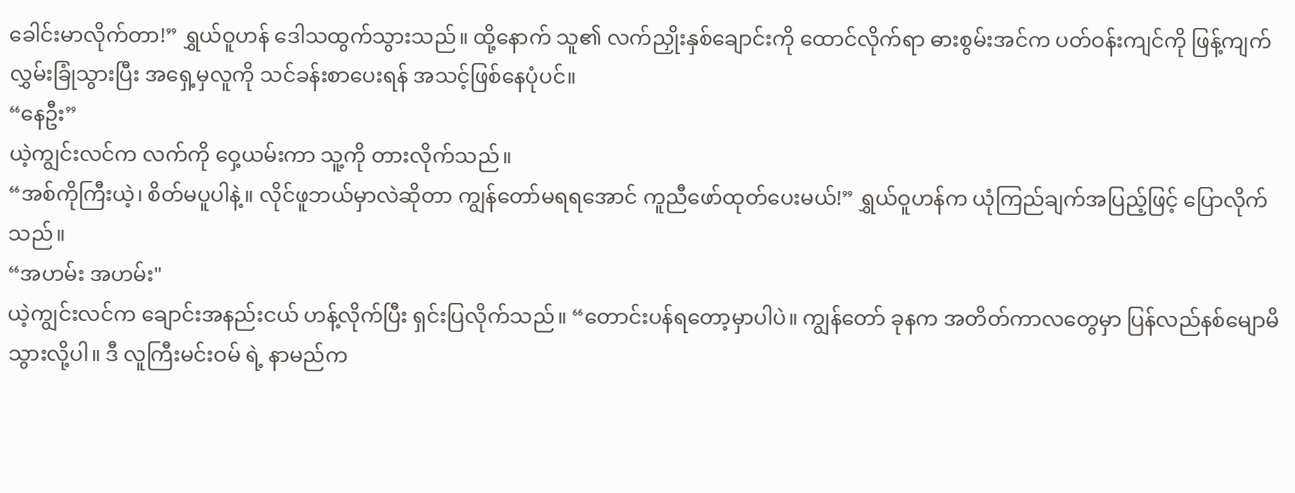ခေါင်းမာလိုက်တာ!” ရွှယ်ဝူဟန် ဒေါသထွက်သွားသည်။ ထို့နောက် သူ၏ လက်ညှိုးနှစ်ချောင်းကို ထောင်လိုက်ရာ ဓားစွမ်းအင်က ပတ်ဝန်းကျင်ကို ဖြန့်ကျက်လွှမ်းခြုံသွားပြီး အရှေ့မှလူကို သင်ခန်းစာပေးရန် အသင့်ဖြစ်နေပုံပင်။
“နေဦး”
ယဲ့ကျွင်းလင်က လက်ကို ဝှေ့ယမ်းကာ သူ့ကို တားလိုက်သည်။
“အစ်ကိုကြီးယဲ့၊ စိတ်မပူပါနဲ့။ လိုင်ဖူဘယ်မှာလဲဆိုတာ ကျွန်တော်မရရအောင် ကူညီဖော်ထုတ်ပေးမယ်!” ရွှယ်ဝူဟန်က ယုံကြည်ချက်အပြည့်ဖြင့် ပြောလိုက်သည်။
“အဟမ်း အဟမ်း"
ယဲ့ကျွင်းလင်က ချောင်းအနည်းငယ် ဟန့်လိုက်ပြီး ရှင်းပြလိုက်သည်။ “တောင်းပန်ရတော့မှာပါပဲ။ ကျွန်တော် ခုနက အတိတ်ကာလတွေမှာ ပြန်လည်နစ်မျောမိသွားလို့ပါ။ ဒီ လူကြီးမင်းဝမ် ရဲ့ နာမည်က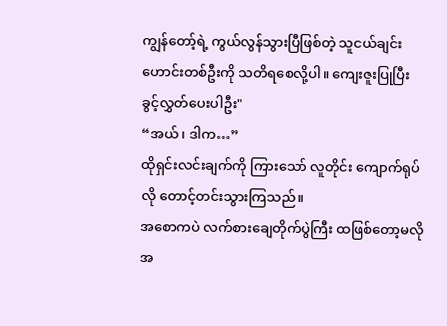ကျွန်တော့်ရဲ့ ကွယ်လွန်သွားပြီဖြစ်တဲ့ သူငယ်ချင်းဟောင်းတစ်ဦးကို သတိရစေလို့ပါ။ ကျေးဇူးပြုပြီး ခွင့်လွှတ်ပေးပါဦး"
“အယ်၊ ဒါက…”
ထိုရှင်းလင်းချက်ကို ကြားသော် လူတိုင်း ကျောက်ရုပ်လို တောင့်တင်းသွားကြသည်။
အစောကပဲ လက်စားချေတိုက်ပွဲကြီး ထဖြစ်တော့မလို အ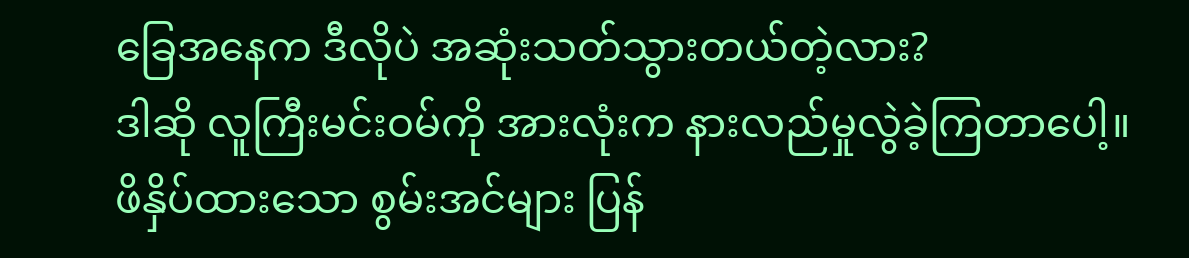ခြေအနေက ဒီလိုပဲ အဆုံးသတ်သွားတယ်တဲ့လား?
ဒါဆို လူကြီးမင်းဝမ်ကို အားလုံးက နားလည်မှုလွဲခဲ့ကြတာပေါ့။
ဖိနှိပ်ထားသော စွမ်းအင်များ ပြန်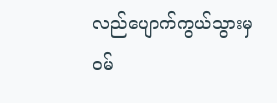လည်ပျောက်ကွယ်သွားမှ ဝမ်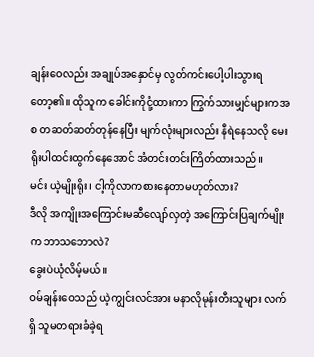ချန်းဝေလည်း အချုပ်အနှောင်မှ လွတ်ကင်းပေါ့ပါးသွားရတော့၏။ ထိုသူက ခေါင်းကိုငုံ့ထားကာ ကြွက်သားမျှင်များကအစ တဆတ်ဆတ်တုန်နေပြီး မျက်လုံးများလည်း နီရဲနေသလို မေးရိုးပါထင်းထွက်နေအောင် အံတင်းတင်းကြိတ်ထားသည်။
မင်း ယဲ့မျိုးရိုး၊ ငါ့ကိုလာကစားနေတာမဟုတ်လား?
ဒီလို အကျိုးအကြောင်းမဆီလျော်လှတဲ့ အကြောင်းပြချက်မျိုးက ဘာသဘောလဲ?
ခွေးပဲယုံလိမ့်မယ်။
ဝမ်ချန်းဝေသည် ယဲ့ကျွင်းလင်အား မနာလိုမုန်းတီးသူများ လက်ရှိ သူမတရားခံခဲ့ရ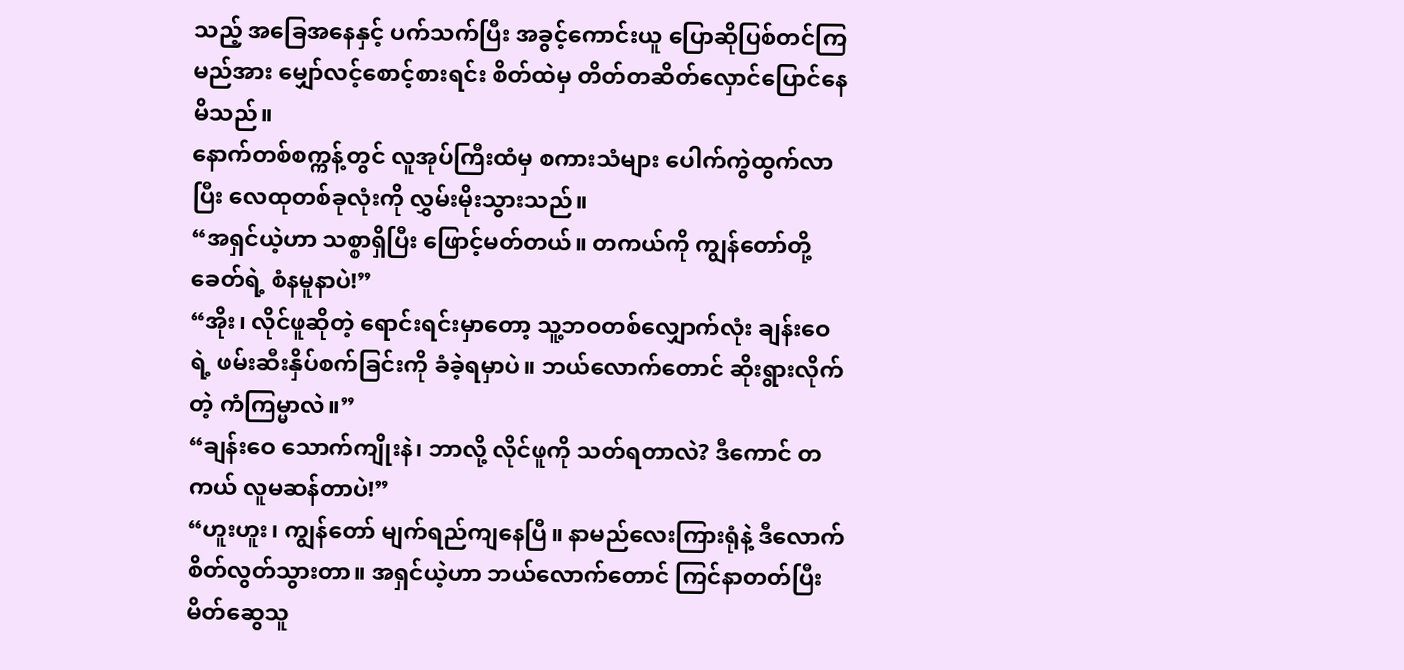သည့် အခြေအနေနှင့် ပက်သက်ပြီး အခွင့်ကောင်းယူ ပြောဆိုပြစ်တင်ကြမည်အား မျှော်လင့်စောင့်စားရင်း စိတ်ထဲမှ တိတ်တဆိတ်လှောင်ပြောင်နေမိသည်။
နောက်တစ်စက္ကန့်တွင် လူအုပ်ကြီးထံမှ စကားသံများ ပေါက်ကွဲထွက်လာပြီး လေထုတစ်ခုလုံးကို လွှမ်းမိုးသွားသည်။
“အရှင်ယဲ့ဟာ သစ္စာရှိပြီး ဖြောင့်မတ်တယ်။ တကယ်ကို ကျွန်တော်တို့ ခေတ်ရဲ့ စံနမူနာပဲ!”
“အိုး၊ လိုင်ဖူဆိုတဲ့ ရောင်းရင်းမှာတော့ သူ့ဘဝတစ်လျှောက်လုံး ချန်းဝေရဲ့ ဖမ်းဆီးနှိပ်စက်ခြင်းကို ခံခဲ့ရမှာပဲ။ ဘယ်လောက်တောင် ဆိုးရွားလိုက်တဲ့ ကံကြမ္မာလဲ။”
“ချန်းဝေ သောက်ကျိုးနဲ၊ ဘာလို့ လိုင်ဖူကို သတ်ရတာလဲ? ဒီကောင် တကယ် လူမဆန်တာပဲ!”
“ဟူးဟူး၊ ကျွန်တော် မျက်ရည်ကျနေပြီ။ နာမည်လေးကြားရုံနဲ့ ဒီလောက်စိတ်လွတ်သွားတာ။ အရှင်ယဲ့ဟာ ဘယ်လောက်တောင် ကြင်နာတတ်ပြီး မိတ်ဆွေသူ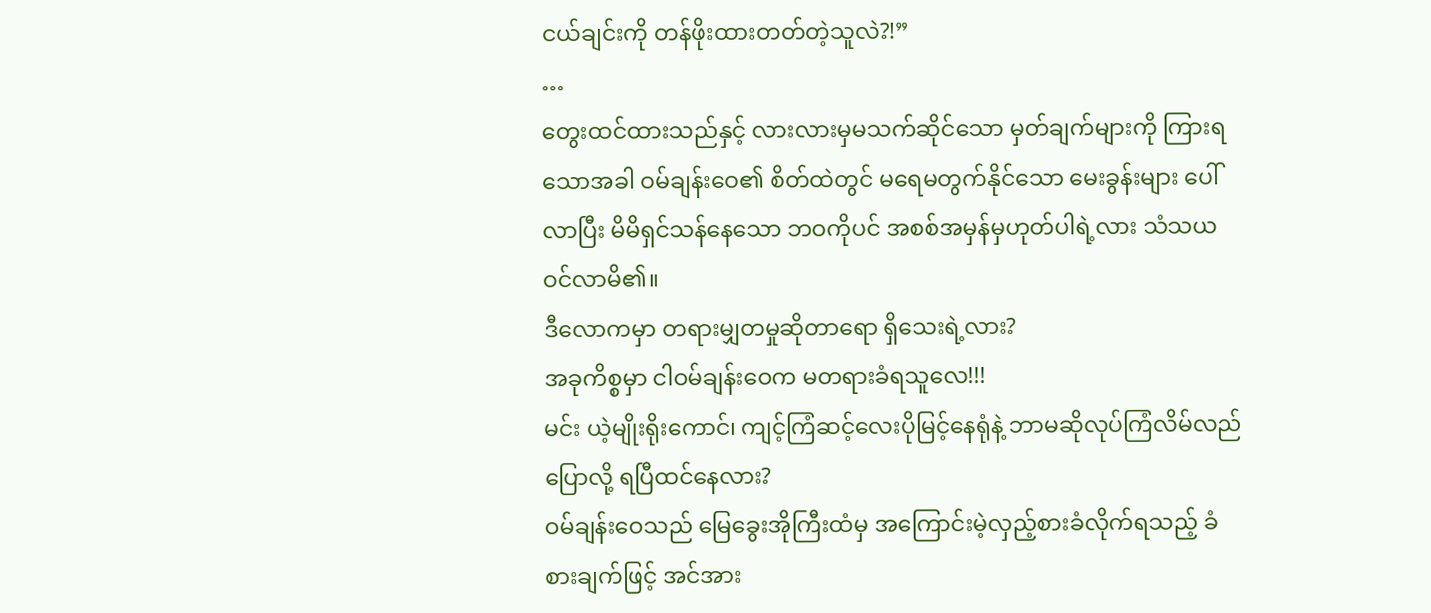ငယ်ချင်းကို တန်ဖိုးထားတတ်တဲ့သူလဲ?!”
…
တွေးထင်ထားသည်နှင့် လားလားမှမသက်ဆိုင်သော မှတ်ချက်များကို ကြားရသောအခါ ဝမ်ချန်းဝေ၏ စိတ်ထဲတွင် မရေမတွက်နိုင်သော မေးခွန်းများ ပေါ်လာပြီး မိမိရှင်သန်နေသော ဘဝကိုပင် အစစ်အမှန်မှဟုတ်ပါရဲ့လား သံသယဝင်လာမိ၏။
ဒီလောကမှာ တရားမျှတမှုဆိုတာရော ရှိသေးရဲ့လား?
အခုကိစ္စမှာ ငါဝမ်ချန်းဝေက မတရားခံရသူလေ!!!
မင်း ယဲ့မျိုးရိုးကောင်၊ ကျင့်ကြံဆင့်လေးပိုမြင့်နေရုံနဲ့ ဘာမဆိုလုပ်ကြံလိမ်လည်ပြောလို့ ရပြီထင်နေလား?
ဝမ်ချန်းဝေသည် မြေခွေးအိုကြီးထံမှ အကြောင်းမဲ့လှည့်စားခံလိုက်ရသည့် ခံစားချက်ဖြင့် အင်အား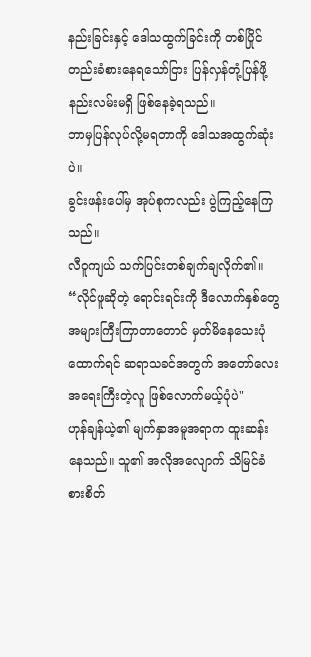နည်းခြင်းနှင့် ဒေါသထွက်ခြင်းကို တစ်ပြိုင်တည်းခံစားနေရသော်ငြား ပြန်လှန်တုံ့ပြန်ဖို့ နည်းလမ်းမရှိ ဖြစ်နေခဲ့ရသည်။
ဘာမှပြန်လုပ်လို့မရတာကို ဒေါသအထွက်ဆုံးပဲ။
ခွင်းဖန်းပေါ်မှ အုပ်စုကလည်း ပွဲကြည့်နေကြသည်။
လီဝူကျယ် သက်ပြင်းတစ်ချက်ချလိုက်၏။ “လိုင်ဖူဆိုတဲ့ ရောင်းရင်းကို ဒီလောက်နှစ်တွေအများကြီးကြာတာတောင် မှတ်မိနေသေးပုံထောက်ရင် ဆရာသခင်အတွက် အတော်လေးအရေးကြီးတဲ့လူ ဖြစ်လောက်မယ့်ပုံပဲ"
ဟုန်ချန်ယဲ့၏ မျက်နှာအမူအရာက ထူးဆန်းနေသည်။ သူ၏ အလိုအလျောက် သိမြင်ခံစားစိတ်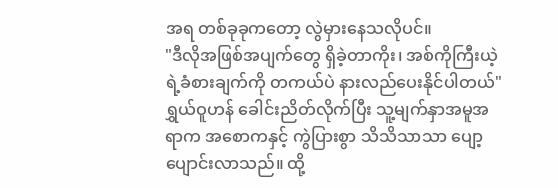အရ တစ်ခုခုကတော့ လွဲမှားနေသလိုပင်။
"ဒီလိုအဖြစ်အပျက်တွေ ရှိခဲ့တာကိုး၊ အစ်ကိုကြီးယဲ့ရဲ့ခံစားချက်ကို တကယ်ပဲ နားလည်ပေးနိုင်ပါတယ်"
ရွှယ်ဝူဟန် ခေါင်းညိတ်လိုက်ပြီး သူ့မျက်နှာအမူအရာက အစောကနှင့် ကွဲပြားစွာ သိသိသာသာ ပျော့ပျောင်းလာသည်။ ထို့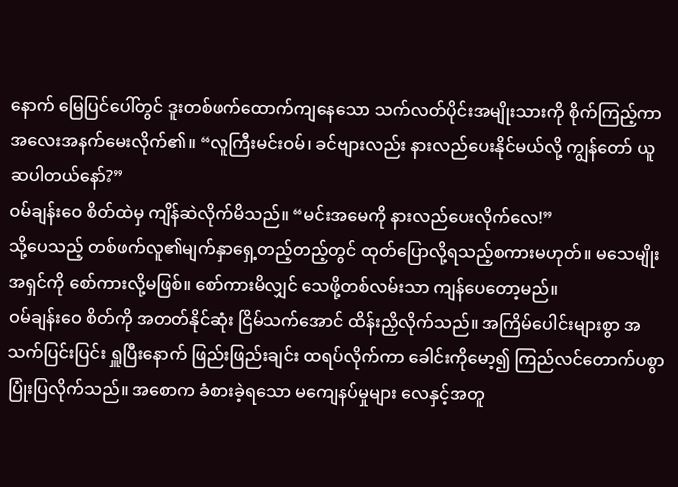နောက် မြေပြင်ပေါ်တွင် ဒူးတစ်ဖက်ထောက်ကျနေသော သက်လတ်ပိုင်းအမျိုးသားကို စိုက်ကြည့်ကာ အလေးအနက်မေးလိုက်၏။ “လူကြီးမင်းဝမ်၊ ခင်ဗျားလည်း နားလည်ပေးနိုင်မယ်လို့ ကျွန်တော် ယူဆပါတယ်နော်?”
ဝမ်ချန်းဝေ စိတ်ထဲမှ ကျိန်ဆဲလိုက်မိသည်။ “မင်းအမေကို နားလည်ပေးလိုက်လေ!”
သို့ပေသည့် တစ်ဖက်လူ၏မျက်နှာရှေ့တည့်တည့်တွင် ထုတ်ပြောလို့ရသည့်စကားမဟုတ်။ မသေမျိုးအရှင်ကို စော်ကားလို့မဖြစ်။ စော်ကားမိလျှင် သေဖို့တစ်လမ်းသာ ကျန်ပေတော့မည်။
ဝမ်ချန်းဝေ စိတ်ကို အတတ်နိုင်ဆုံး ငြိမ်သက်အောင် ထိန်းညှိလိုက်သည်။ အကြိမ်ပေါင်းများစွာ အသက်ပြင်းပြင်း ရှူပြီးနောက် ဖြည်းဖြည်းချင်း ထရပ်လိုက်ကာ ခေါင်းကိုမော့၍ ကြည်လင်တောက်ပစွာ ပြုံးပြလိုက်သည်။ အစောက ခံစားခဲ့ရသော မကျေနပ်မှုများ လေနှင့်အတူ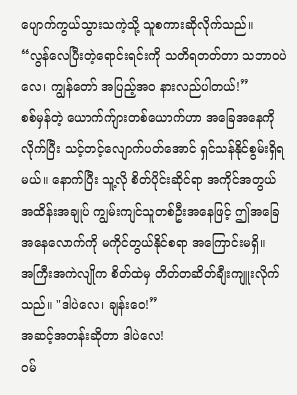ပျောက်ကွယ်သွားသကဲ့သို့ သူစကားဆိုလိုက်သည်။
“လွန်လေပြီးတဲ့ရောင်းရင်းကို သတိရတတ်တာ သဘာဝပဲလေ၊ ကျွန်တော် အပြည့်အဝ နားလည်ပါတယ်!”
စစ်မှန်တဲ့ ယောက်က်ျားတစ်ယောက်ဟာ အခြေအနေကိုလိုက်ပြီး သင့်တင့်လျောက်ပတ်အောင် ရှင်သန်နိုင်စွမ်းရှိရမယ်။ နောက်ပြီး သူ့လို စိတ်ပိုင်းဆိုင်ရာ အကိုင်အတွယ် အထိန်းအချုပ် ကျွမ်းကျင်သူတစ်ဦးအနေဖြင့် ဤအခြေအနေလောက်ကို မကိုင်တွယ်နိုင်စရာ အကြောင်းမရှိ။
အကြီးအကဲလျိုက စိတ်ထဲမှ တိတ်တဆိတ်ချီးကျူးလိုက်သည်။ "ဒါပဲလေ၊ ချန်းဝေ!”
အဆင့်အတန်းဆိုတာ ဒါပဲလေ!
ဝမ်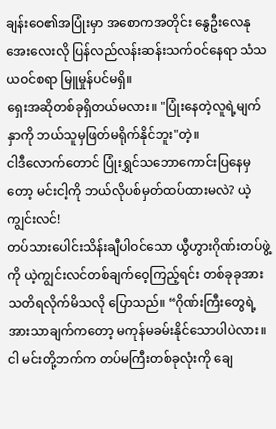ချန်းဝေ၏အပြုံးမှာ အစောကအတိုင်း နွေဦးလေနုအေးလေးလို ပြန်လည်လန်းဆန်းသက်ဝင်နေရာ သံသယဝင်စရာ မြူမှုန်ပင်မရှိ။
ရှေးအဆိုတစ်ခုရှိတယ်မလား။ "ပြုံးနေတဲ့လူရဲ့မျက်နှာကို ဘယ်သူမှဖြတ်မရိုက်နိုင်ဘူး"တဲ့။
ငါဒီလောက်တောင် ပြုံးရွှင်သဘောကောင်းပြနေမှတော့ မင်းငါ့ကို ဘယ်လိုပစ်မှတ်ထပ်ထားမလဲ? ယဲ့ကျွင်းလင်!
တပ်သားပေါင်းသိန်းချီပါဝင်သော ယွီဟွားဂိုဏ်းတပ်ဖွဲ့ကို ယဲ့ကျွင်းလင်တစ်ချက်ဝေ့ကြည့်ရင်း တစ်ခုခုအား သတိရလိုက်မိသလို ပြောသည်။ “ဂိုဏ်းကြီးတွေရဲ့ အားသာချက်ကတော့ မကုန်မခမ်းနိုင်သောပါပဲလား။ ငါ မင်းတို့ဘက်က တပ်မကြီးတစ်ခုလုံးကို ချေ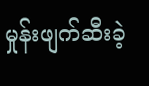မှုန်းဖျက်ဆီးခဲ့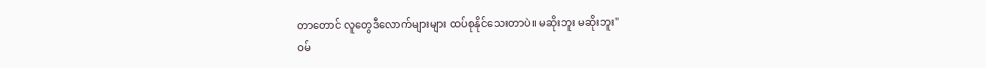တာတောင် လူတွေဒီလောက်များများ ထပ်စုနိုင်သေးတာပဲ။ မဆိုးဘူး မဆိုးဘူး"
ဝမ်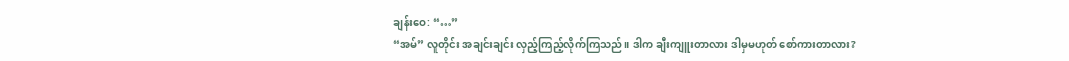ချန်းဝေ: “…”
“အမ်” လူတိုင်း အချင်းချင်း လှည့်ကြည့်လိုက်ကြသည်။ ဒါက ချီးကျူးတာလား ဒါမှမဟုတ် စော်ကားတာလား?